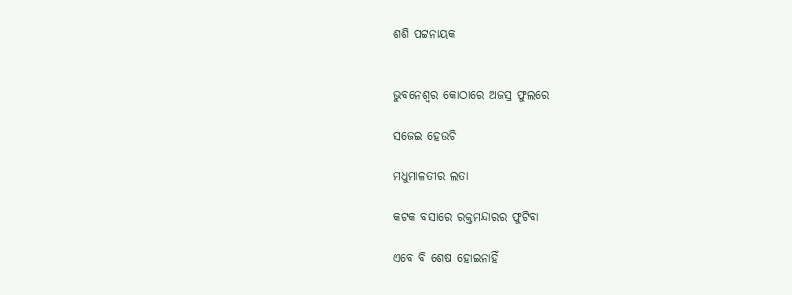ଶଶି ପଟ୍ଟନାୟକ


ଭୁବନେଶ୍ବର କୋଠାରେ ଅଜସ୍ର ଫୁଲରେ

ସଜେଇ ହେଉଚି

ମଧୁମାଳତୀର ଲତା

କଟକ ବସାରେ ରକ୍ତମନ୍ଦାରର ଫୁଟିବା

ଏବେ ବି ଶେଷ ହୋଇନାହିଁ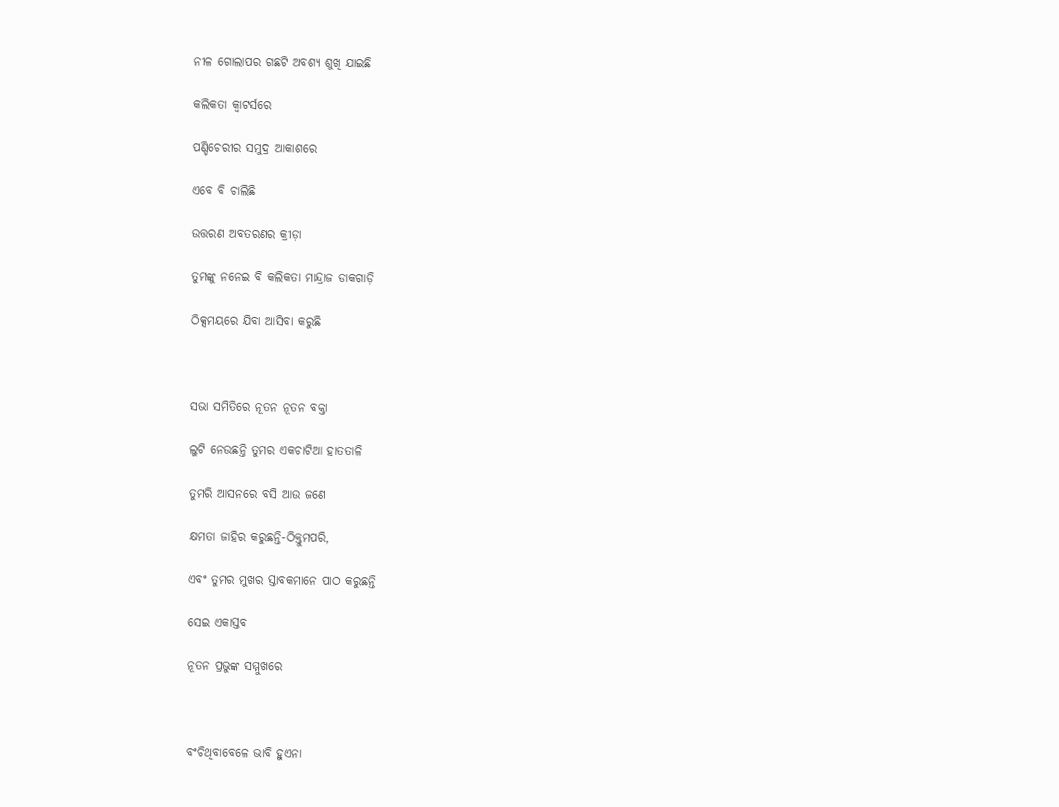ନୀଳ ଗୋଲାପର ଗଛଟି ଅବଶ୍ୟ ଶୁଖି ଯାଇଛି

କଲିକତା କ୍ବାଟର୍ସରେ

ପଣ୍ଡିଚେରୀର ସମୁଦ୍ର ଆକାଶରେ

ଏବେ ବି ଚାଲିଛି

ଉତ୍ତରଣ ଅବତରଣର କ୍ରୀଡ଼ା

ତୁମଙ୍କୁ ନନେଇ ବି କଲିକତା ମାନ୍ଦ୍ରାଜ ଡାକଗାଡ଼ି

ଠିକ୍ସମୟରେ ଯିବା ଆସିବା କରୁଛି



ସଭା ସମିତିରେ ନୂତନ ନୂତନ ବକ୍ତା

ଲୁଟି ନେଉଛନ୍ତି ତୁମର ଏକଚାଟିଆ ହାତତାଳି

ତୁମରି ଆସନରେ ବସି ଆଉ ଜଣେ

କ୍ଷମତା ଜାହିର କରୁଛନ୍ତି-ଠିକ୍ତୁମପରି,

ଏବଂ ତୁମର ମୁଖର ସ୍ତାବକମାନେ ପାଠ କରୁଛନ୍ତି

ସେଇ ଏକାସ୍ତବ

ନୂତନ ପ୍ରଭୁଙ୍କ ସମ୍ମୁଖରେ



ବଂଚିଥିବାବେଳେ ଭାବି ହୁଏନା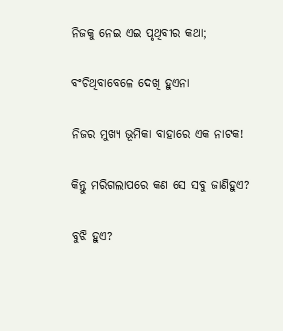ନିଜକୁ ନେଇ ଏଇ ପୃଥିବୀର କଥା;

ବଂଚିଥିବାବେଳେ ଦେଖି ହୁଏନା

ନିଜର ମୁଖ୍ୟ ଭୂମିକା ବାହାରେ ଏକ ନାଟକ!

କିନ୍ତୁ ମରିଗଲାପରେ କଣ ସେ ସବୁ ଜାଣିହୁଏ?

ବୁଝି ହୁଏ?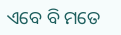ଏବେ ବି ମତେ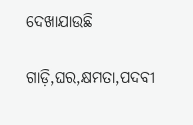ଦେଖାଯାଉଛି

ଗାଡ଼ି,ଘର,କ୍ଷମତା,ପଦବୀ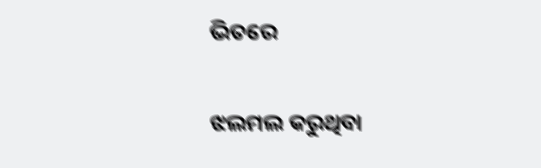ଭିତରେ

ଝଲମଲ କରୁଥିବା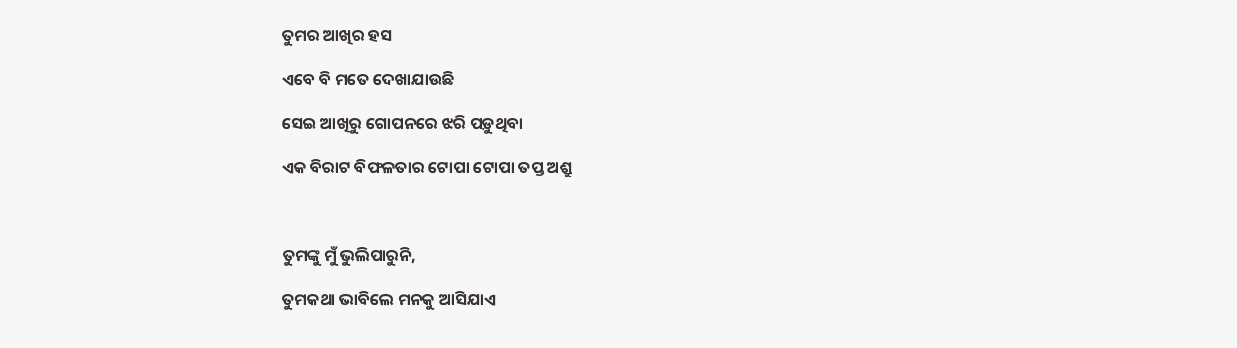ତୁମର ଆଖିର ହସ

ଏବେ ବି ମତେ ଦେଖାଯାଉଛି

ସେଇ ଆଖିରୁ ଗୋପନରେ ଝରି ପଡ଼ୁଥିବା

ଏକ ବିରାଟ ବିଫଳତାର ଟୋପା ଟୋପା ତପ୍ତ ଅଶ୍ରୁ



ତୁମଙ୍କୁ ମୁଁ ଭୁଲିପାରୁନି,

ତୁମକଥା ଭାବିଲେ ମନକୁ ଆସିଯାଏ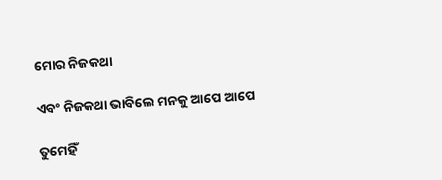ମୋର ନିଜକଥା

ଏବଂ ନିଜକଥା ଭାବିଲେ ମନକୁ ଆପେ ଆପେ

ତୁମେହିଁ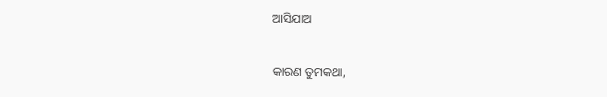ଆସିଯାଅ

କାରଣ ତୁମକଥା,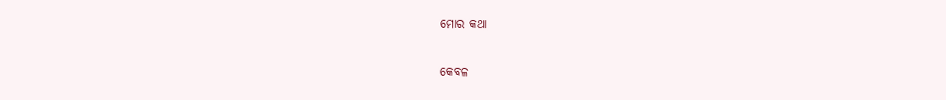ମୋର କଥା

କେବଳ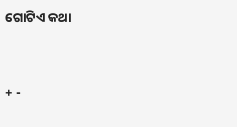ଗୋଟିଏ କଥା




+ -